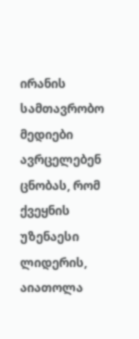ირანის სამთავრობო მედიები ავრცელებენ ცნობას, რომ ქვეყნის უზენაესი ლიდერის, აიათოლა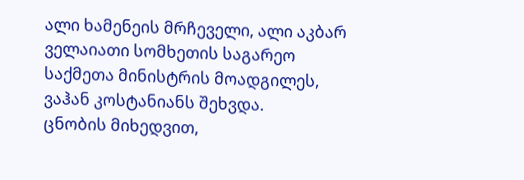ალი ხამენეის მრჩეველი, ალი აკბარ ველაიათი სომხეთის საგარეო საქმეთა მინისტრის მოადგილეს, ვაჰან კოსტანიანს შეხვდა.
ცნობის მიხედვით,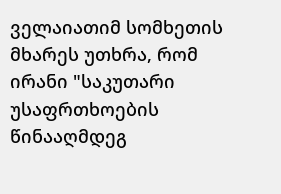ველაიათიმ სომხეთის მხარეს უთხრა, რომ ირანი "საკუთარი უსაფრთხოების წინააღმდეგ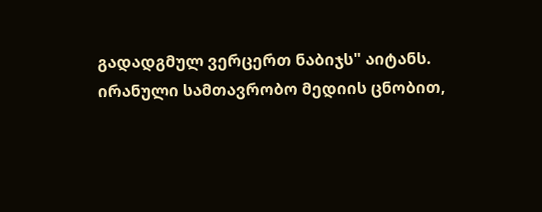გადადგმულ ვერცერთ ნაბიჯს" აიტანს.
ირანული სამთავრობო მედიის ცნობით,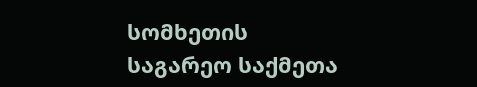სომხეთის საგარეო საქმეთა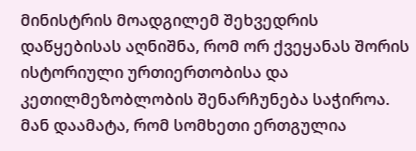მინისტრის მოადგილემ შეხვედრის დაწყებისას აღნიშნა, რომ ორ ქვეყანას შორის ისტორიული ურთიერთობისა და კეთილმეზობლობის შენარჩუნება საჭიროა. მან დაამატა, რომ სომხეთი ერთგულია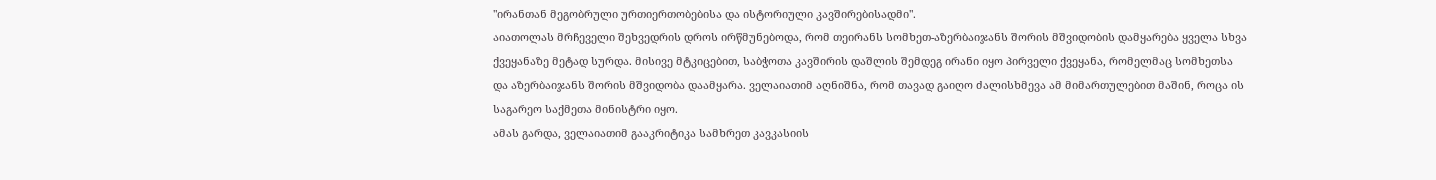"ირანთან მეგობრული ურთიერთობებისა და ისტორიული კავშირებისადმი".
აიათოლას მრჩეველი შეხვედრის დროს ირწმუნებოდა, რომ თეირანს სომხეთ-აზერბაიჯანს შორის მშვიდობის დამყარება ყველა სხვა ქვეყანაზე მეტად სურდა. მისივე მტკიცებით, საბჭოთა კავშირის დაშლის შემდეგ ირანი იყო პირველი ქვეყანა, რომელმაც სომხეთსა და აზერბაიჯანს შორის მშვიდობა დაამყარა. ველაიათიმ აღნიშნა, რომ თავად გაიღო ძალისხმევა ამ მიმართულებით მაშინ, როცა ის საგარეო საქმეთა მინისტრი იყო.
ამას გარდა, ველაიათიმ გააკრიტიკა სამხრეთ კავკასიის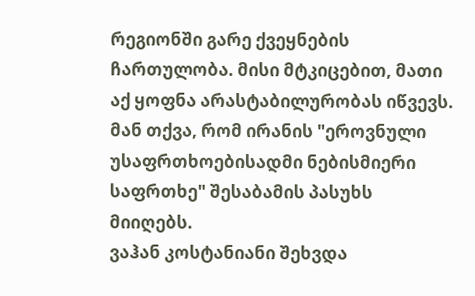რეგიონში გარე ქვეყნების ჩართულობა. მისი მტკიცებით, მათი აქ ყოფნა არასტაბილურობას იწვევს. მან თქვა, რომ ირანის "ეროვნული უსაფრთხოებისადმი ნებისმიერი საფრთხე" შესაბამის პასუხს მიიღებს.
ვაჰან კოსტანიანი შეხვდა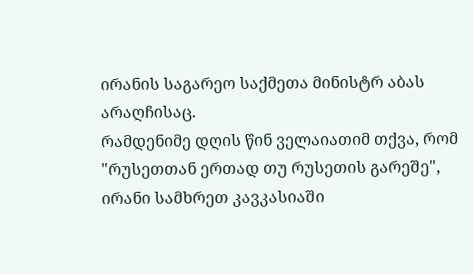ირანის საგარეო საქმეთა მინისტრ აბას არაღჩისაც.
რამდენიმე დღის წინ ველაიათიმ თქვა, რომ "რუსეთთან ერთად თუ რუსეთის გარეშე", ირანი სამხრეთ კავკასიაში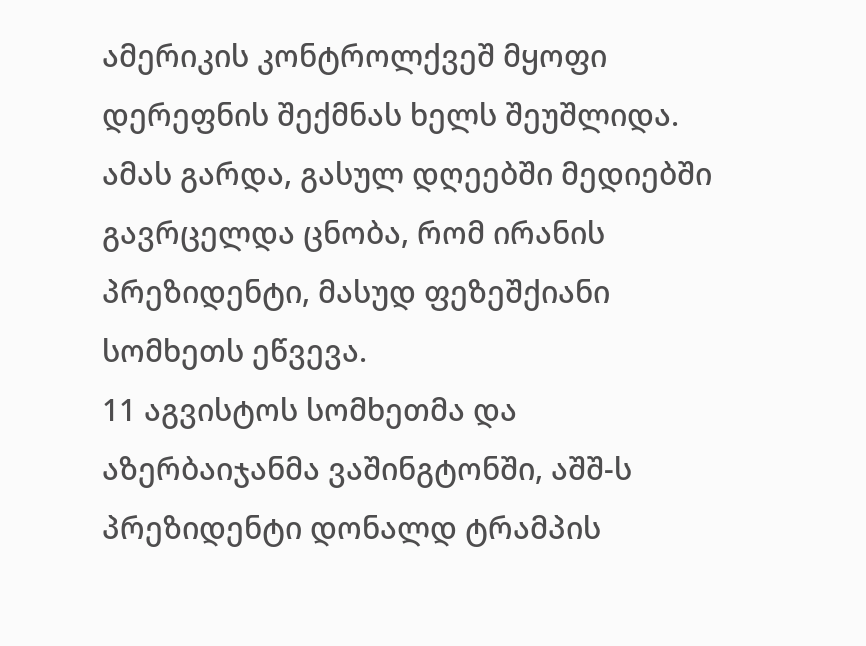ამერიკის კონტროლქვეშ მყოფი დერეფნის შექმნას ხელს შეუშლიდა.
ამას გარდა, გასულ დღეებში მედიებში გავრცელდა ცნობა, რომ ირანის პრეზიდენტი, მასუდ ფეზეშქიანი სომხეთს ეწვევა.
11 აგვისტოს სომხეთმა და აზერბაიჯანმა ვაშინგტონში, აშშ-ს პრეზიდენტი დონალდ ტრამპის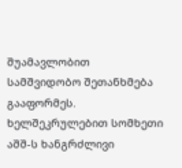შუამავლობით სამშვიდობო შეთანხმება გააფორმეს. ხელშეკრულებით სომხეთი აშშ-ს ხანგრძლივი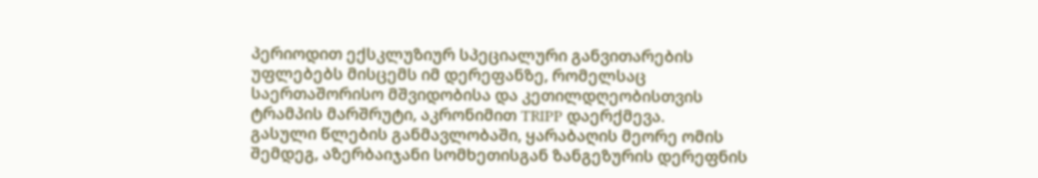პერიოდით ექსკლუზიურ სპეციალური განვითარების უფლებებს მისცემს იმ დერეფანზე, რომელსაც საერთაშორისო მშვიდობისა და კეთილდღეობისთვის ტრამპის მარშრუტი, აკრონიმით TRIPP დაერქმევა.
გასული წლების განმავლობაში, ყარაბაღის მეორე ომის შემდეგ, აზერბაიჯანი სომხეთისგან ზანგეზურის დერეფნის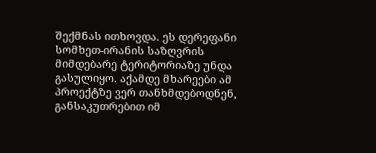შექმნას ითხოვდა. ეს დერეფანი სომხეთ-ირანის საზღვრის მიმდებარე ტერიტორიაზე უნდა გასულიყო. აქამდე მხარეები ამ პროექტზე ვერ თანხმდებოდნენ, განსაკუთრებით იმ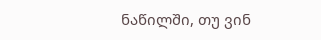ნაწილში, თუ ვინ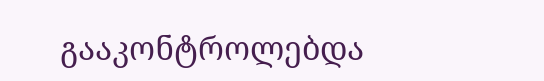გააკონტროლებდა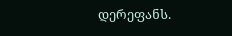დერეფანს.